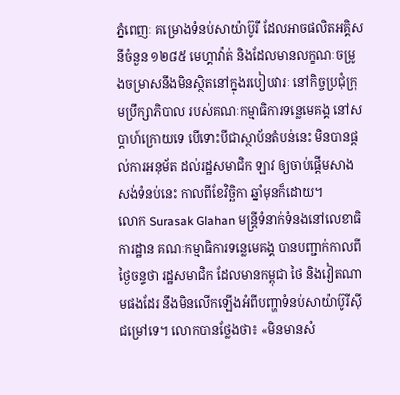ភ្នំពេញៈ គម្រោងទំនប់សាយ៉ាប៊ូរី ដែលអាចផលិតអគ្គិសនីចំនួន ១២៨៥ មេហ្គាវ៉ាត់ និងដែលមានលក្ខណៈចម្រូងចម្រាសនឹងមិនស្ថិតនៅក្នុងរបៀបវារៈ នៅកិច្ចប្រជុំក្រុមប្រឹក្សាភិបាល របស់គណៈកម្មាធិការទន្លេមេគង្គ នៅសប្តាហ៍ក្រោយទេ បើទោះបីជាស្ថាប័នតំបន់នេះ មិនបានផ្តល់ការអនុម័ត ដល់រដ្ឋសមាជិក ឡាវ ឲ្យចាប់ផ្តើមសាងសង់ទំនប់នេះ កាលពីខែវិច្ឆិកា ឆ្នាំមុនក៏ដោយ។
លោក Surasak Glahan មន្រ្តីទំនាក់ទំនងនៅលេខាធិការដ្ឋាន គណៈកម្មាធិការទន្លេមេគង្គ បានបញ្ជាក់កាលពីថ្ងៃចន្ទថា រដ្ឋសមាជិក ដែលមានកម្ពុជា ថៃ និងវៀតណាមផងដែរ នឹងមិនលើកឡើងអំពីបញ្ហាទំនប់សាយ៉ាប៊ូរីស៊ីជម្រៅទេ។ លោកបានថ្លែងថា៖ «មិនមានសំ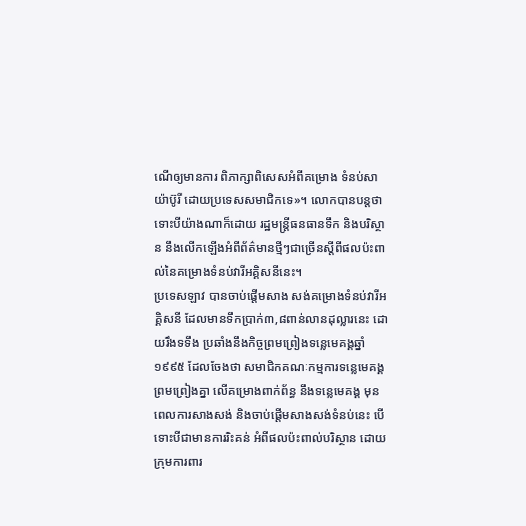ណើឲ្យមានការ ពិភាក្សាពិសេសអំពីគម្រោង ទំនប់សាយ៉ាប៊ូរី ដោយប្រទេសសមាជិកទេ»។ លោកបានបន្តថា ទោះបីយ៉ាងណាក៏ដោយ រដ្ឋមន្រ្តីធនធានទឹក និងបរិស្ថាន នឹងលើកឡើងអំពីព័ត៌មានថ្មីៗជាច្រើនស្តីពីផលប៉ះពាល់នៃគម្រោងទំនប់វារីអគ្គិសនីនេះ។
ប្រទេសឡាវ បានចាប់ផ្តើមសាង សង់គម្រោងទំនប់វារីអគ្គិសនី ដែលមានទឹកប្រាក់៣,៨ពាន់លានដុល្លារនេះ ដោយរឹងទទឹង ប្រឆាំងនឹងកិច្ចព្រមព្រៀងទន្លេមេគង្គឆ្នាំ ១៩៩៥ ដែលចែងថា សមាជិកគណៈកម្មការទន្លេមេគង្គ ព្រមព្រៀងគ្នា លើគម្រោងពាក់ព័ន្ធ នឹងទន្លេមេគង្គ មុនពេលការសាងសង់ និងចាប់ផ្តើមសាងសង់ទំនប់នេះ បើទោះបីជាមានការរិះគន់ អំពីផលប៉ះពាល់បរិស្ថាន ដោយក្រុមការពារ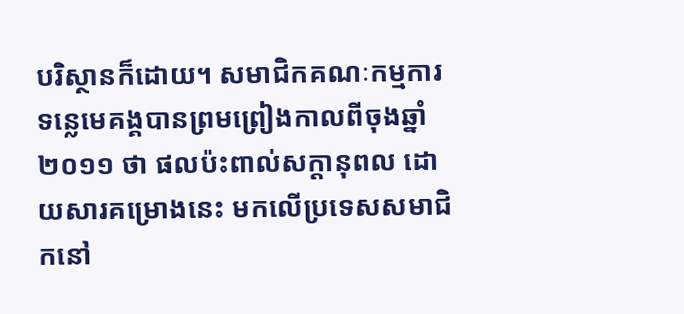បរិស្ថានក៏ដោយ។ សមាជិកគណៈកម្មការទន្លេមេគង្គបានព្រមព្រៀងកាលពីចុងឆ្នាំ ២០១១ ថា ផលប៉ះពាល់សក្តានុពល ដោយសារគម្រោងនេះ មកលើប្រទេសសមាជិកនៅ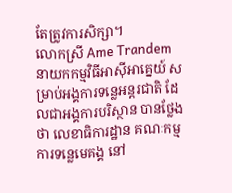តែត្រូវការសិក្សា។
លោកស្រី Ame Trandem នាយកកម្មវិធីអាស៊ីអាគ្នេយ៍ សម្រាប់អង្គការទន្លេអន្តរជាតិ ដែលជាអង្គការបរិស្ថាន បានថ្លែងថា លេខាធិការដ្ឋាន គណៈកម្មការទន្លេមេគង្គ នៅ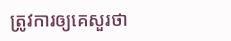ត្រូវការឲ្យគេសួរថា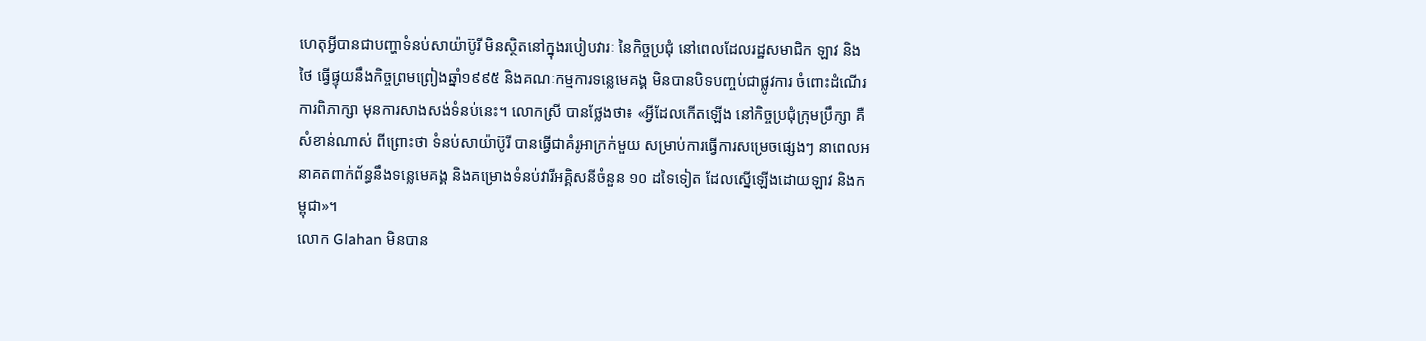ហេតុអ្វីបានជាបញ្ហាទំនប់សាយ៉ាប៊ូរី មិនស្ថិតនៅក្នុងរបៀបវារៈ នៃកិច្ចប្រជុំ នៅពេលដែលរដ្ឋសមាជិក ឡាវ និងថៃ ធ្វើផ្ទុយនឹងកិច្ចព្រមព្រៀងឆ្នាំ១៩៩៥ និងគណៈកម្មការទន្លេមេគង្គ មិនបានបិទបញ្ចប់ជាផ្លូវការ ចំពោះដំណើរការពិភាក្សា មុនការសាងសង់ទំនប់នេះ។ លោកស្រី បានថ្លែងថា៖ «អ្វីដែលកើតឡើង នៅកិច្ចប្រជុំក្រុមប្រឹក្សា គឺសំខាន់ណាស់ ពីព្រោះថា ទំនប់សាយ៉ាប៊ូរី បានធ្វើជាគំរូអាក្រក់មួយ សម្រាប់ការធ្វើការសម្រេចផ្សេងៗ នាពេលអនាគតពាក់ព័ន្ធនឹងទន្លេមេគង្គ និងគម្រោងទំនប់វារីអគ្គិសនីចំនួន ១០ ដទៃទៀត ដែលស្នើឡើងដោយឡាវ និងកម្ពុជា»។
លោក Glahan មិនបាន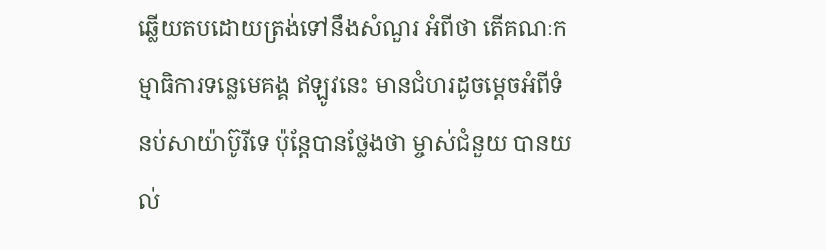ឆ្លើយតបដោយត្រង់ទៅនឹងសំណួរ អំពីថា តើគណៈកម្មាធិការទន្លេមេគង្គ ឥឡូវនេះ មានជំហរដូចម្តេចអំពីទំនប់សាយ៉ាប៊ូរីទេ ប៉ុន្តែបានថ្លែងថា ម្ចាស់ជំនួយ បានយល់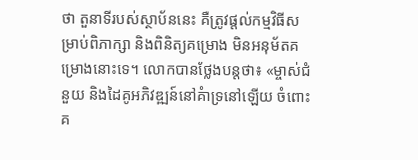ថា តួនាទីរបស់ស្ថាប័ននេះ គឺត្រូវផ្តល់កម្មវិធីសម្រាប់ពិភាក្សា និងពិនិត្យគម្រោង មិនអនុម័តគម្រោងនោះទេ។ លោកបានថ្លែងបន្តថា៖ «ម្ចាស់ជំនួយ និងដៃគូអភិវឌ្ឍន៍នៅគំាទ្រនៅឡើយ ចំពោះគ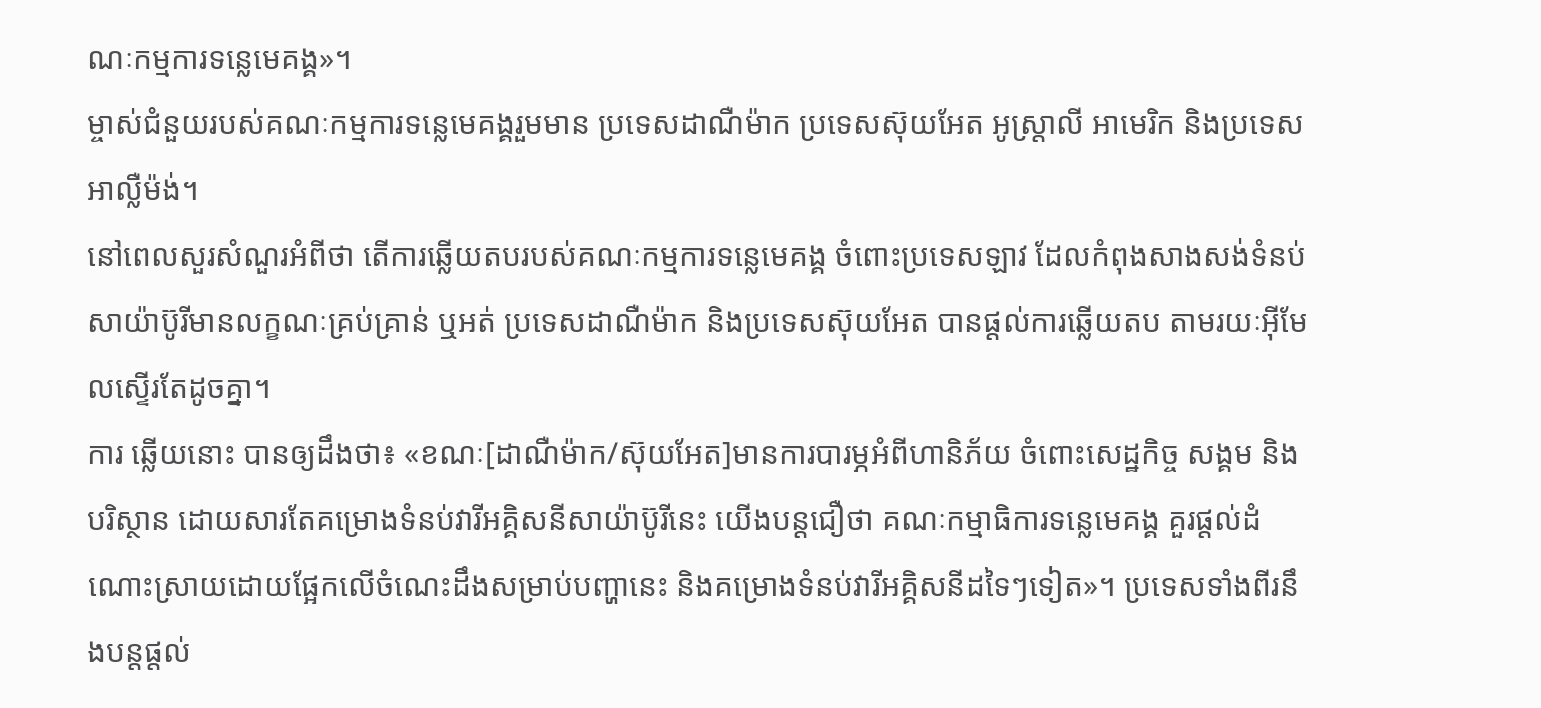ណៈកម្មការទន្លេមេគង្គ»។
ម្ចាស់ជំនួយរបស់គណៈកម្មការទន្លេមេគង្គរួមមាន ប្រទេសដាណឺម៉ាក ប្រទេសស៊ុយអែត អូស្រ្តាលី អាមេរិក និងប្រទេសអាល្លឺម៉ង់។
នៅពេលសួរសំណួរអំពីថា តើការឆ្លើយតបរបស់គណៈកម្មការទន្លេមេគង្គ ចំពោះប្រទេសឡាវ ដែលកំពុងសាងសង់ទំនប់សាយ៉ាប៊ូរីមានលក្ខណៈគ្រប់គ្រាន់ ឬអត់ ប្រទេសដាណឺម៉ាក និងប្រទេសស៊ុយអែត បានផ្តល់ការឆ្លើយតប តាមរយៈអ៊ីមែលស្ទើរតែដូចគ្នា។
ការ ឆ្លើយនោះ បានឲ្យដឹងថា៖ «ខណៈ[ដាណឺម៉ាក/ស៊ុយអែត]មានការបារម្ភអំពីហានិភ័យ ចំពោះសេដ្ឋកិច្ច សង្គម និងបរិស្ថាន ដោយសារតែគម្រោងទំនប់វារីអគ្គិសនីសាយ៉ាប៊ូរីនេះ យើងបន្តជឿថា គណៈកម្មាធិការទន្លេមេគង្គ គួរផ្តល់ដំណោះស្រាយដោយផ្អែកលើចំណេះដឹងសម្រាប់បញ្ហានេះ និងគម្រោងទំនប់វារីអគ្គិសនីដទៃៗទៀត»។ ប្រទេសទាំងពីរនឹងបន្តផ្តល់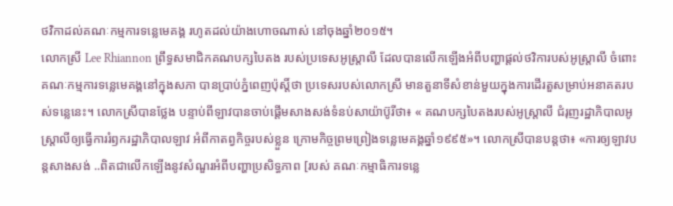ថវិកាដល់គណៈកម្មការទន្លេមេគង្គ រហូតដល់យ៉ាងហោចណាស់ នៅចុងឆ្នាំ២០១៥។
លោកស្រី Lee Rhiannon ព្រឹទ្ធសមាជិកគណបក្សបៃតង របស់ប្រទេសអូស្រ្តាលី ដែលបានលើកឡើងអំពីបញ្ហាផ្តល់ថវិការបស់អូស្រ្តាលី ចំពោះគណៈកម្មការទន្លេមេគង្គនៅក្នុងសភា បានប្រាប់ភ្នំពេញប៉ុស្តិ៍ថា ប្រទេសរបស់លោកស្រី មានតួនាទីសំខាន់មួយក្នុងការដើរតួសម្រាប់អនាគតរបស់ទន្លេនេះ។ លោកស្រីបានថ្លែង បន្ទាប់ពីឡាវបានចាប់ផ្តើមសាងសង់ទំនប់សាយ៉ាប៊ូរីថា៖ « គណបក្សបៃតងរបស់អូស្រ្តាលី ជំរុញរដ្ឋាភិបាលអូស្រ្តាលីឲ្យធ្វើការរំឭករដ្ឋាភិបាលឡាវ អំពីកាតព្វកិច្ចរបស់ខ្លួន ក្រោមកិច្ចព្រមព្រៀងទន្លេមេគង្គឆ្នាំ១៩៩៥»។ លោកស្រីបានបន្តថា៖ «ការឲ្យឡាវបន្តសាងសង់ ..ពិតជាលើកឡើងនូវសំណួរអំពីបញ្ហាប្រសិទ្ធភាព [របស់ គណៈកម្មាធិការទន្លេ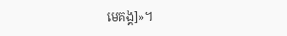មេគង្គ]»។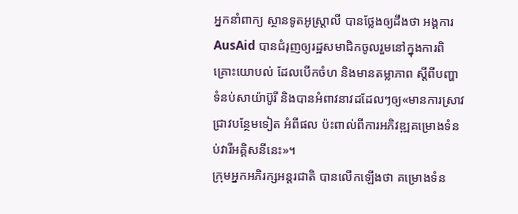អ្នកនាំពាក្យ ស្ថានទូតអូស្រ្តាលី បានថ្លែងឲ្យដឹងថា អង្គការ AusAid បានជំរុញឲ្យរដ្ឋសមាជិកចូលរួមនៅក្នុងការពិគ្រោះយោបល់ ដែលបើកចំហ និងមានតម្លាភាព ស្តីពីបញ្ហាទំនប់សាយ៉ាប៊ូរី និងបានអំពាវនាវដដែលៗឲ្យ«មានការស្រាវជ្រាវបន្ថែមទៀត អំពីផល ប៉ះពាល់ពីការអភិវឌ្ឍគម្រោងទំនប់វារីអគ្គិសនីនេះ»។
ក្រុមអ្នកអភិរក្សអន្តរជាតិ បានលើកឡើងថា គម្រោងទំន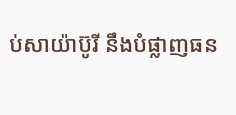ប់សាយ៉ាប៊ូរី នឹងបំផ្លាញធន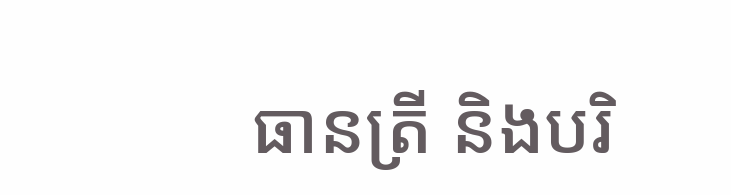ធានត្រី និងបរិ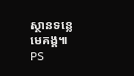ស្ថានទន្លេមេគង្គ៕ PS